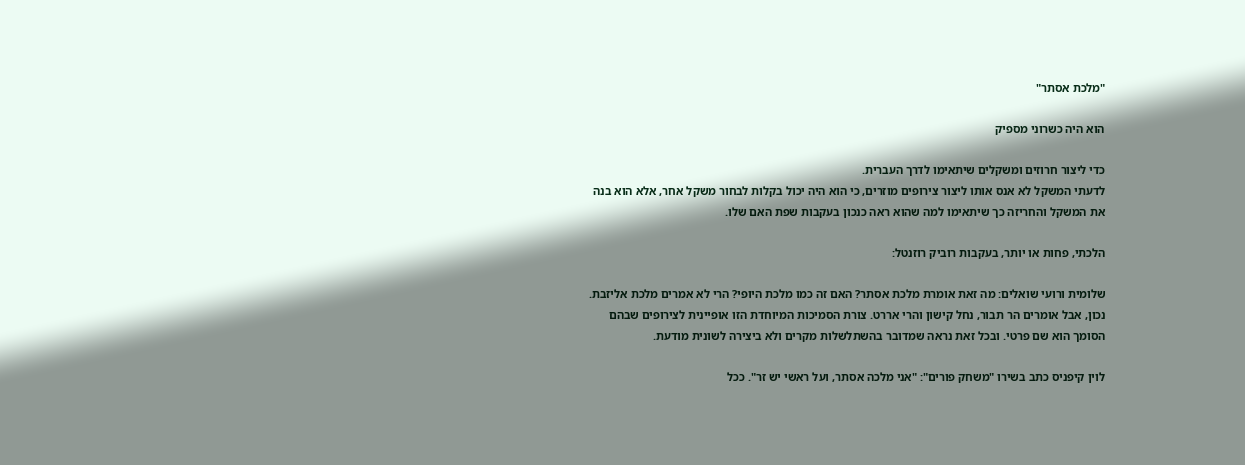"מלכת אסתר"

הוא היה כשרוני מספיק

כדי ליצור חרוזים ומשקלים שיתאימו לדרך העברית.
לדעתי המשקל לא אנס אותו ליצור צירופים מוזרים, כי הוא היה יכול בקלות לבחור משקל אחר, אלא הוא בנה את המשקל והחריזה כך שיתאימו למה שהוא ראה כנכון בעקבות שפת האם שלו.

הלכתי, פחות או יותר, בעקבות רוביק רוזנטל:

שלומית ורועי שואלים: מה זאת אומרת מלכת אסתר? האם זה כמו מלכת היופי? הרי לא אמרים מלכת אליזבת.
נכון, אבל אומרים הר תבור, נחל קישון והרי אררט. צורת הסמיכות המיוחדת הזו אופיינית לצירופים שבהם הסומך הוא שם פרטי. ובכל זאת נראה שמדובר בהשתלשלות מקרים ולא ביצירה לשונית מודעת.

לוין קיפניס כתב בשירו "משחק פורים": "אני מלכה אסתר, ועל ראשי יש זר". ככל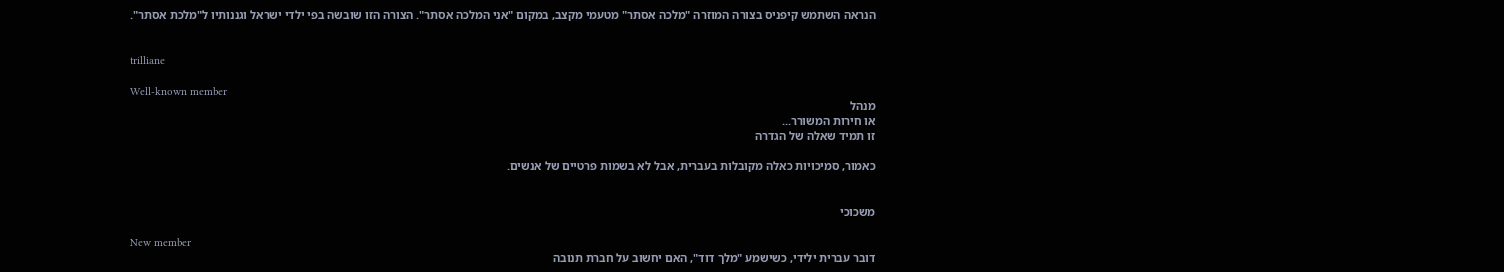הנראה השתמש קיפניס בצורה המוזרה "מלכה אסתר" מטעמי מקצב, במקום "אני המלכה אסתר". הצורה הזו שובשה בפי ילדי ישראל וגננותיו ל"מלכת אסתר".


trilliane

Well-known member
מנהל
או חירות המשורר...
זו תמיד שאלה של הגדרה

כאמור, סמיכויות כאלה מקובלות בעברית, אבל לא בשמות פרטיים של אנשים.


משכוכי

New member
דובר עברית ילידי, כשישמע "מלך דוד", האם יחשוב על חברת תנובה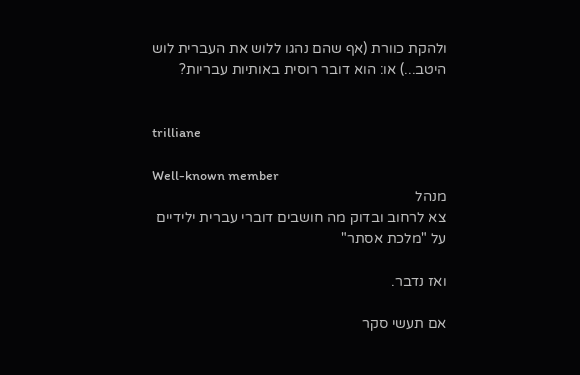ולהקת כוורת (אף שהם נהגו ללוש את העברית לוש היטב...) או: הוא דובר רוסית באותיות עבריות?


trilliane

Well-known member
מנהל
צא לרחוב ובדוק מה חושבים דוברי עברית ילידיים על "מלכת אסתר"

ואז נדבר.

אם תעשי סקר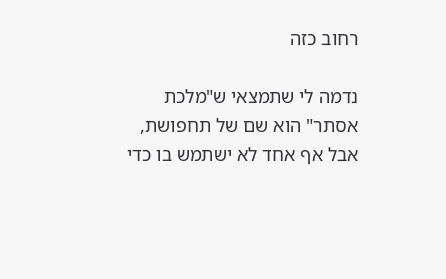רחוב כזה

נדמה לי שתמצאי ש"מלכת אסתר" הוא שם של תחפושת, אבל אף אחד לא ישתמש בו כדי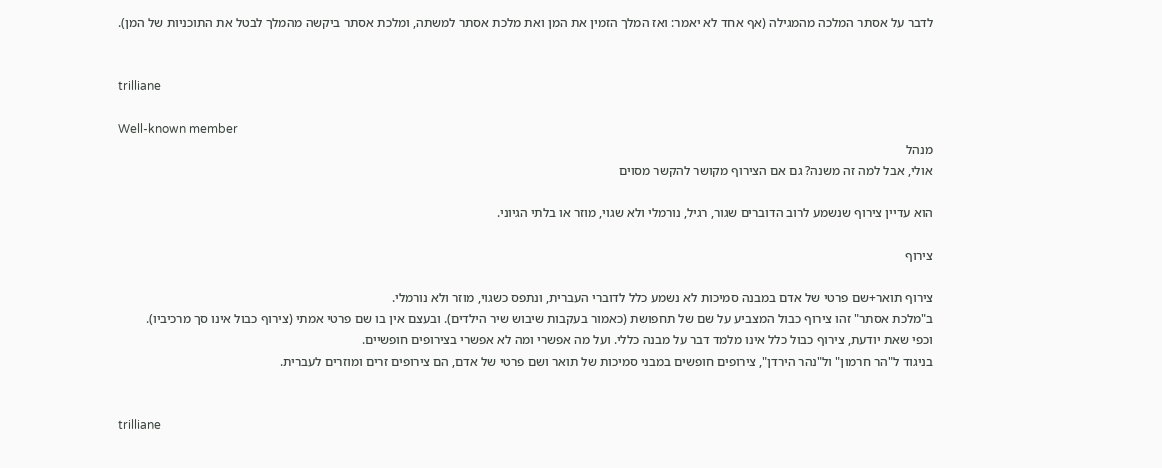לדבר על אסתר המלכה מהמגילה (אף אחד לא יאמר: ואז המלך הזמין את המן ואת מלכת אסתר למשתה, ומלכת אסתר ביקשה מהמלך לבטל את התוכניות של המן).


trilliane

Well-known member
מנהל
אולי, אבל למה זה משנה? גם אם הצירוף מקושר להקשר מסוים

הוא עדיין צירוף שנשמע לרוב הדוברים שגור, רגיל, נורמלי ולא שגוי, מוזר או בלתי הגיוני.

צירוף

צירוף תואר+שם פרטי של אדם במבנה סמיכות לא נשמע כלל לדוברי העברית, ונתפס כשגוי, מוזר ולא נורמלי.
ב"מלכת אסתר" זהו צירוף כבול המצביע על שם של תחפושת (כאמור בעקבות שיבוש שיר הילדים). ובעצם אין בו שם פרטי אמתי (צירוף כבול אינו סך מרכיביו).
וכפי שאת יודעת, צירוף כבול כלל אינו מלמד דבר על מבנה כללי. ועל מה אפשרי ומה לא אפשרי בצירופים חופשיים.
בניגוד ל"הר חרמון" ול"נהר הירדן", צירופים חופשים במבני סמיכות של תואר ושם פרטי של אדם, הם צירופים זרים ומוזרים לעברית.


trilliane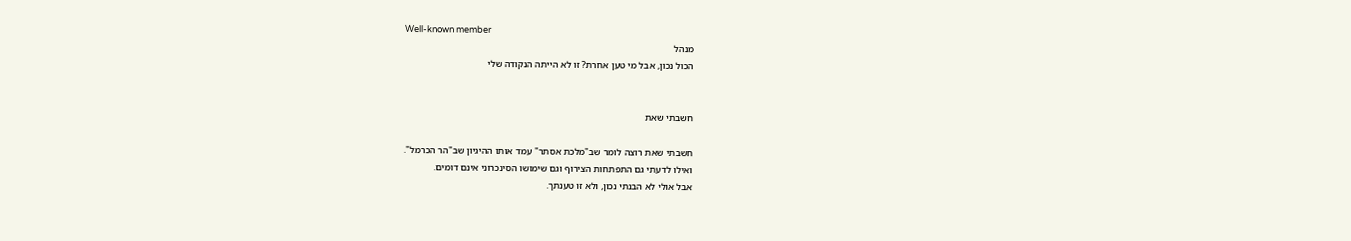Well-known member
מנהל
הכול נכון, אבל מי טען אחרת? זו לא הייתה הנקודה שלי


חשבתי שאת

חשבתי שאת רוצה לומר שב"מלכת אסתר" עמד אותו ההיגיון שב"הר הכרמל".
ואילו לדעתי גם התפתחות הצירוף וגם שימושו הסינכרוני אינם דומים.
אבל אולי לא הבנתי נכון, ולא זו טענתך.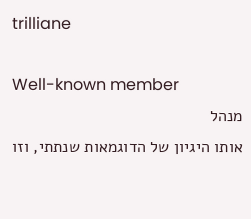trilliane

Well-known member
מנהל
אותו היגיון של הדוגמאות שנתתי, וזו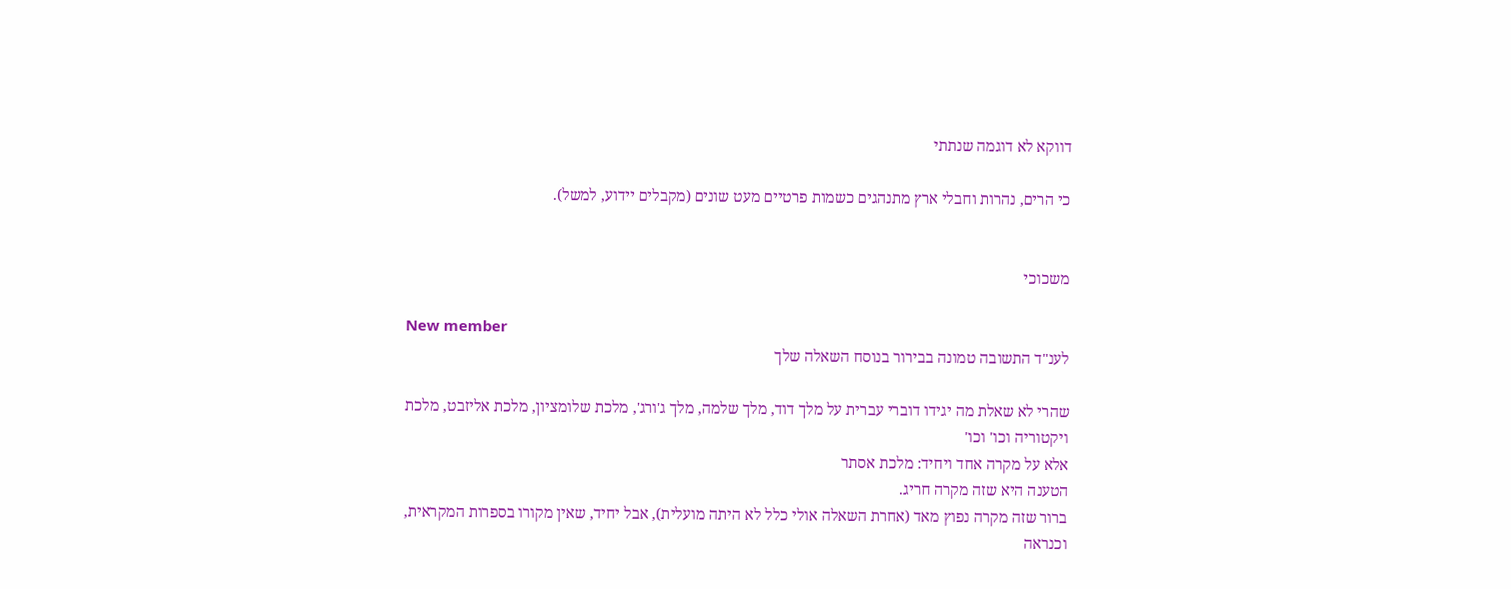דווקא לא דוגמה שנתתי

כי הרים, נהרות וחבלי ארץ מתנהגים כשמות פרטיים מעט שונים (מקבלים יידוע, למשל).


משכוכי

New member
לענ"ד התשובה טמונה בבירור בנוסח השאלה שלך

שהרי לא שאלת מה יגידו דוברי עברית על מלך דוד, מלך שלמה, מלך ג'ורג', מלכת שלומציון, מלכת אליזבט, מלכת ויקטוריה וכו' וכו'
אלא על מקרה אחד ויחיד: מלכת אסתר
הטענה היא שזה מקרה חריג.
ברור שזה מקרה נפוץ מאד (אחרת השאלה אולי כלל לא היתה מועלית), אבל יחיד, שאין מקורו בספרות המקראית, וכנראה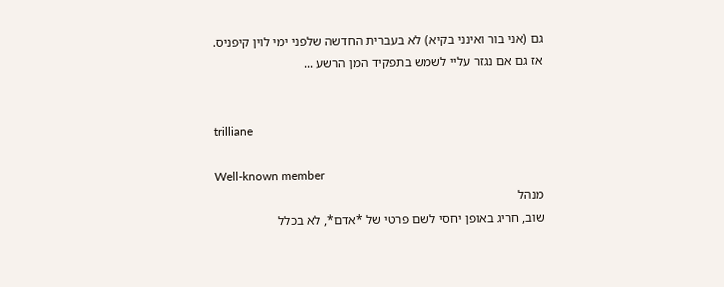גם (אני בור ואינני בקיא) לא בעברית החדשה שלפני ימי לוין קיפניס.
אז גם אם נגזר עליי לשמש בתפקיד המן הרשע ...


trilliane

Well-known member
מנהל
שוב, חריג באופן יחסי לשם פרטי של *אדם*, לא בכלל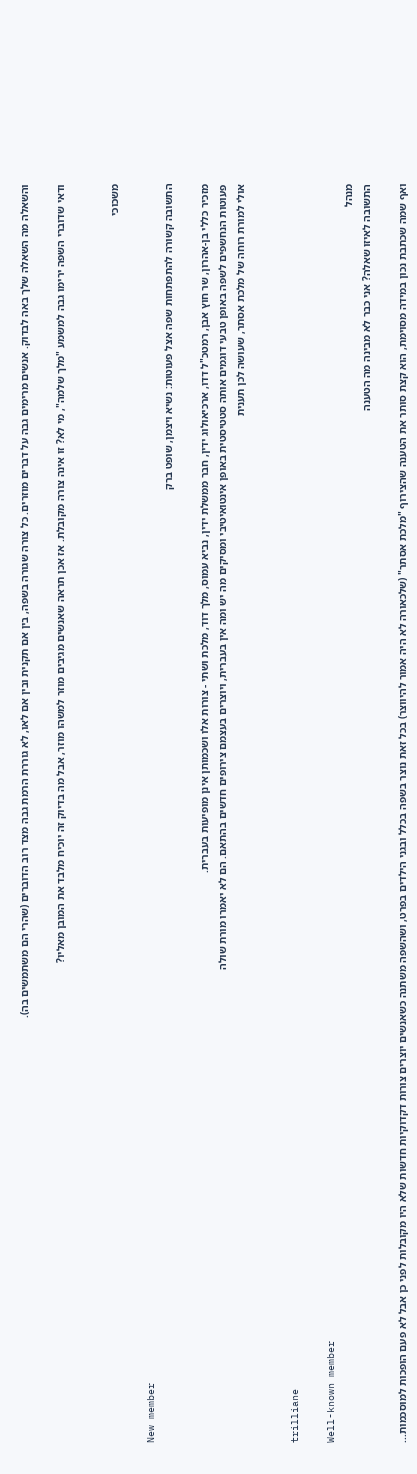והשאלה מה השאלה שלך באה לבדוק. אנשים מרימים גבה על דברים מוזרים. כל צורה שגורה בשפה, בין אם תקנית ובין אם לאו, לא גוררת הרמת גבה מצד רוב הדוברים (שהרי הם משתמשים בה).

ודאי שדוברי השפה ירימו גבה למשמע "מלך שלמה", מי לא? זו אינה צורה מקובלת. אז אכן תראה שאנשים מגיבים מוזר למשהו מוזר, אבל מה בדיוק זה יוכיח מלבד את המובן מאליו?


משכוכי

New member
התשובה קשורה להתפתחות שפה אצל פעוטות: נשיא ויצמן, שופט ברק

מזכיר כללי בן-אהרון, שר חוץ אבן, רמטכ"ל דדו, ארכיאולוג ידין, חבר ממשלת ידין, נביא עמוס, מלך דוד, מלכת ושתי - צורות אלו ושכמותן אינן מופיעות בעברית.
פעוטות הנחשפים לשפה באופן טבעי דוגמים אותה סטטיסטית באופן אינטואיטיבי ומסיקים מה יש ומה אין בעברית, ויוצרים בעצמם צירופים חדשים בהתאם. הם לא יאמרו מורת שולה
אולי למורת רוחה של מלכת אסתר, שעושה לכן תענית


trilliane

Well-known member
מנהל
התשובה לאיזו שאלה? אני כבר לא מבינה מה הטענה

ואף שמה שכתבת נכון במידה מסוימת, הוא קצת סותר את הטענה שהצירוף "מלכת אסתר" (שלכאורה לא היה אמור להיווצר) בכל זאת נוצר בשפה בכלל ובגני הילדים בפרט, ושהשפה משתנה כשאנשים יוצרים צורות דקדוקיות חדשות שלא היו מקובלות לפני כן אבל לא פעם הופכות למוסכמות...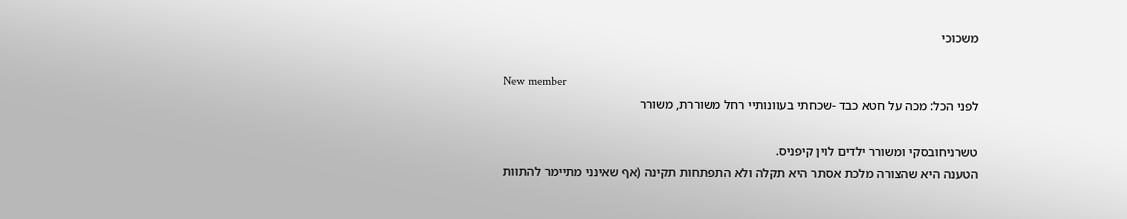משכוכי

New member
לפני הכל: מכה על חטא כבד -שכחתי בעוונותיי רחל משוררת, משורר

טשרניחובסקי ומשורר ילדים לוין קיפניס.
הטענה היא שהצורה מלכת אסתר היא תקלה ולא התפתחות תקינה (אף שאינני מתיימר להתוות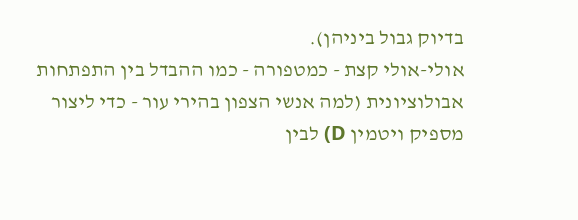בדיוק גבול ביניהן).
אולי-אולי קצת - כמטפורה - כמו ההבדל בין התפתחות אבולוציונית (למה אנשי הצפון בהירי עור - כדי ליצור מספיק ויטמין D) לבין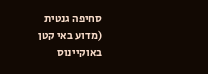סחיפה גנטית (מדוע באי קטן באוקיינוס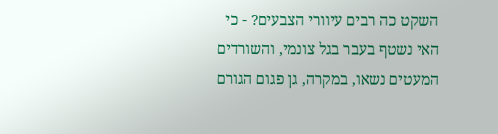השקט כה רבים עיוורי הצבעים? - כי האי נשטף בעבר בגל צונמי, והשורדים המעטים נשאו, במקרה, גן פגום הגורם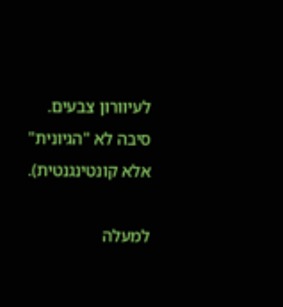לעיוורון צבעים. סיבה לא "הגיונית" אלא קונטינגנטית).

למעלה